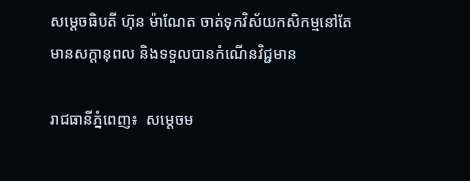សម្តេចធិបតី ហ៊ុន ម៉ាណែត ចាត់ទុកវិស័យកសិកម្មនៅតែមានសក្តានុពល និងទទួលបានកំណើនវិជ្ជមាន

រាជធានីភ្នំពេញ៖  សម្តេចម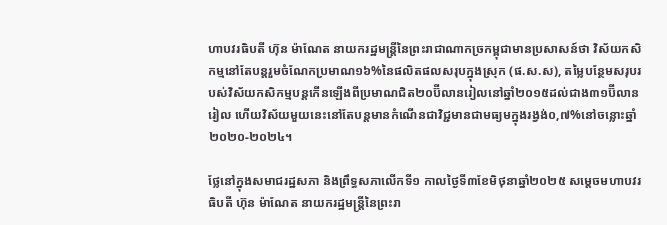ហាបវរធិបតី ហ៊ុន ម៉ាណែត នាយករដ្ឋមន្ត្រីនៃព្រះរាជាណាកច្រកម្ពុជាមានប្រសាសន៍ថា វិស័យកសិកម្មនៅតែបន្តរួមចំណែកប្រមាណ១៦%នៃផលិតផលសរុបក្នុងស្រុក (ផ.ស.ស), តម្លៃបន្ថែមសរុបរបស់វិស័យកសិកម្មបន្តកើនឡើងពីប្រមាណជិត២០ប៊ីលានរៀលនៅឆ្នាំ២០១៥ដល់ជាង៣១ប៊ីលានរៀល ហើយវិស័យមួយនេះនៅតែបន្តមានកំណើនជាវិជ្ជមានជាមធ្យមក្នុងរង្វង់០,៧%នៅចន្លោះឆ្នាំ២០២០-២០២៤។

ថ្លែនៅក្នុងសមាជរដ្ឋសភា និងព្រឹទ្ធសភាលើកទី១ កាលថ្ងៃទី៣ខែមិថុនាឆ្នាំ២០២៥ សម្តេចមហាបវរធិបតី ហ៊ុន ម៉ាណែត នាយករដ្ឋមន្ត្រីនៃព្រះរា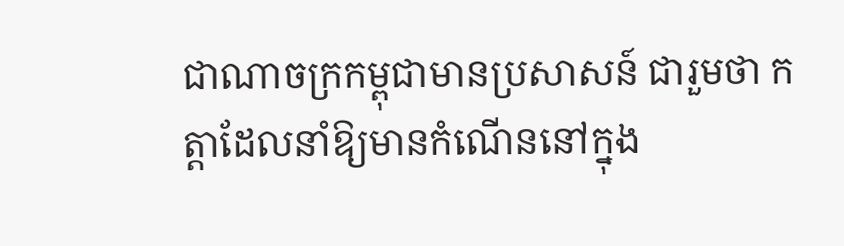ជាណាចក្រកម្ពុជាមានប្រសាសន៍ ជារួមថា កត្តាដែលនាំឱ្យមានកំណើននៅក្នុង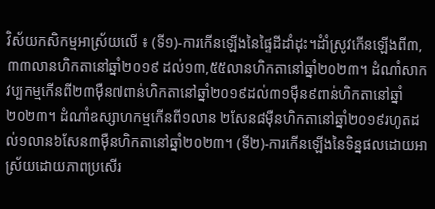វិស័យកសិកម្មអាស្រ័យលើ ៖ (ទី១)-ការកើនឡើងនៃផ្ទៃដីដាំដុះ។ដំាំស្រូវកើនឡើងពី៣,៣៣លានហិកតានៅឆ្នាំ២០១៩ ដល់១៣,៥៥លានហិកតានៅឆ្នាំ២០២៣។ ដំណាំសាកវប្បកម្មកើនពី២៣ម៉ឺន៧ពាន់ហិកតានៅឆ្នាំ២០១៩ដល់៣១ម៉ឺន៩ពាន់ហិកតានៅឆ្នាំ២០២៣។ ដំណាំឧស្សាហកម្មកើនពី១លាន ២សែន៨ម៉ឺនហិកតានៅឆ្នាំ២០១៩រហូតដល់១លាន៦សែន៣ម៉ឺនហិកតានៅឆ្នាំ២០២៣។ (ទី២)-ការកើនឡើងនៃទិន្នផលដោយអាស្រ័យដោយភាពប្រសើរ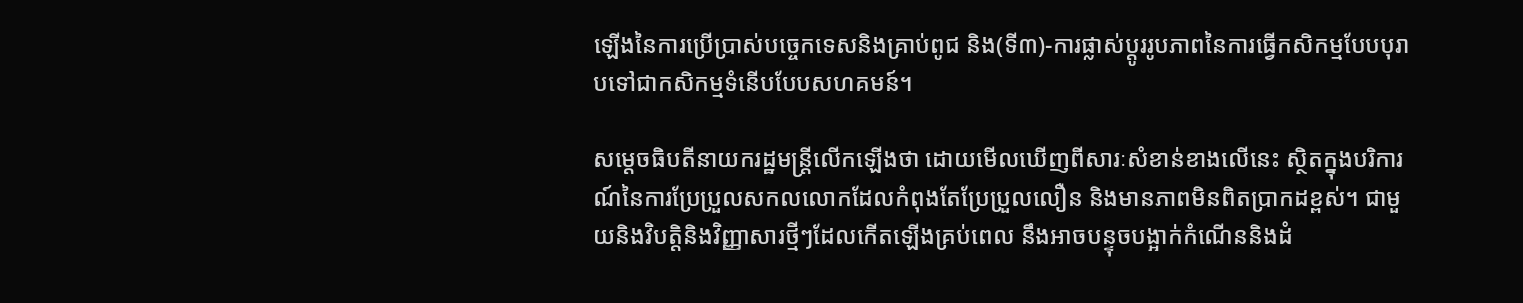ឡើងនៃការប្រើប្រាស់បច្ចេកទេសនិងគ្រាប់ពូជ និង(ទី៣)-ការផ្លាស់ប្តូររូបភាពនៃការធ្វើកសិកម្មបែបបុរាបទៅជាកសិកម្មទំនើបបែបសហគមន៍។

សម្តេចធិបតីនាយករដ្ឋមន្ត្រីលើកឡើងថា ដោយមើលឃើញពីសារៈសំខាន់ខាងលើនេះ ស្ថិតក្នុងបរិការណ៍នៃការប្រែប្រួលសកលលោកដែលកំពុងតែប្រែប្រួលលឿន និងមានភាពមិនពិតប្រាកដខ្ពស់។ ជាមួយនិងវិបត្តិនិងវិញ្ញាសារថ្មីៗដែលកើតឡើងគ្រប់ពេល នឹងអាចបន្ទុចបង្អាក់កំណើននិងដំ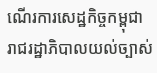ណើរការសេដ្ឋកិច្ចកម្ពុជា រាជរដ្ឋាភិបាលយល់ច្បាស់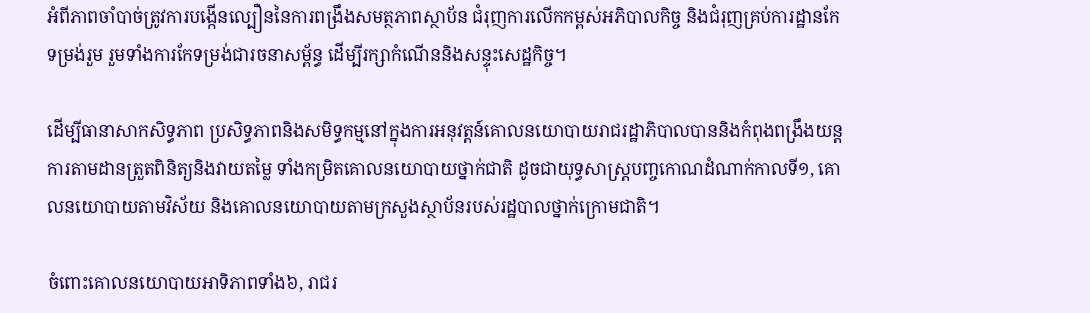អំពីភាពចាំបាច់ត្រូវការបង្កើនល្បឿននៃការពង្រឹងសមត្ថភាពស្ថាប័ន ជំរុញការលើកកម្ពស់អភិបាលកិច្ច និងជំរុញគ្រប់ការដ្ឋានកែទម្រង់រួម រួមទាំងការកែទម្រង់ជារចនាសម្ព័ន្ធ ដើម្បីរក្សាកំណើននិងសន្ទុះសេដ្ឋកិច្ច។

ដើម្បីធានាសាកសិទ្ធភាព ប្រសិទ្ធភាពនិងសមិទ្ធកម្មនៅក្នុងការអនុវត្តន៍គោលនយោបាយរាជរដ្ឋាភិបាលបាននិងកំពុងពង្រឹងយន្តការតាមដានត្រួតពិនិត្យនិងវាយតម្លៃ ទាំងកម្រិតគោលនយោបាយថ្នាក់ជាតិ ដូចជាយុទ្ធសាស្ត្របញ្ចកោណដំណាក់កាលទី១, គោលនយោបាយតាមវិស័យ និងគោលនយោបាយតាមក្រសួងស្ថាប័នរបស់រដ្ឋបាលថ្នាក់ក្រោមជាតិ។

ចំពោះគោលនយោបាយអាទិភាពទាំង៦, រាជរ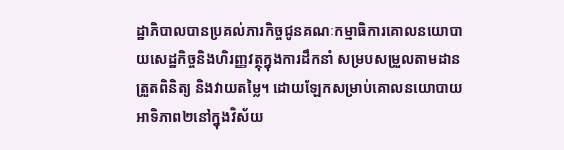ដ្ឋាភិបាលបានប្រគល់ភារកិច្ចជូនគណៈកម្មាធិការគោលនយោបាយសេដ្ឋកិច្ចនិងហិរញ្ញវត្ថុក្នុងការដឹកនាំ សម្របសម្រួលតាមដាន ត្រួតពិនិត្យ និងវាយតម្លៃ។ ដោយឡែកសម្រាប់គោលនយោបាយអាទិភាព២នៅក្នុងវិស័យ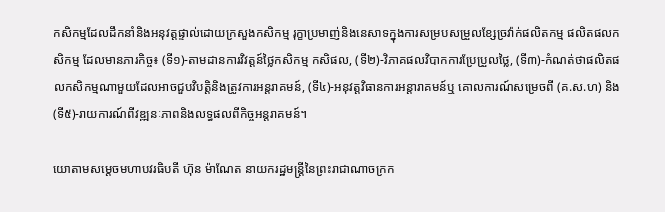កសិកម្មដែលដឹកនាំនិងអនុវត្តផ្ទាល់ដោយក្រសួងកសិកម្ម រុក្ខាប្រមាញ់និងនេសាទក្នុងការសម្របសម្រួលខ្សែច្រវ៉ាក់ផលិតកម្ម ផលិតផលកសិកម្ម ដែលមានភារកិច្ច៖ (ទី១)-តាមដានការវិវត្តន៍ថ្លៃកសិកម្ម កសិផល, (ទី២)-វិភាគផលវិបាកការប្រែប្រួលថ្លៃ, (ទី៣)-កំណត់ថាផលិតផលកសិកម្មណាមួយដែលអាចជួបវិបត្តិនិងត្រូវការអន្តរាគមន៍, (ទី៤)-អនុវត្តវិធានការអន្តារាគមន៍ឬ គោលការណ៍សម្រេចពី (គ.ស.ហ) និង (ទី៥)-រាយការណ៍ពីវឌ្ឍនៈភាពនិងលទ្ធផលពីកិច្ចអន្តរាគមន៍។

យោតាមសម្តេចមហាបវរធិបតី ហ៊ុន ម៉ាណែត នាយករដ្ឋមន្ត្រីនៃព្រះរាជាណាចក្រក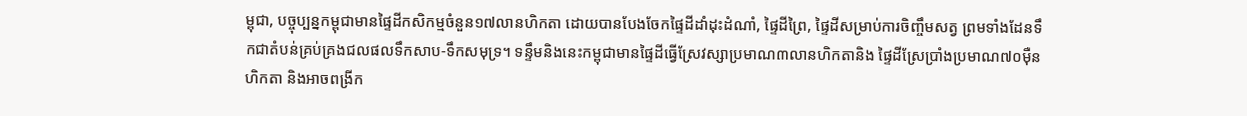ម្ពុជា, បច្ចុប្បន្នកម្ពុជាមានផ្ទៃដីកសិកម្មចំនួន១៧លានហិកតា ដោយបានបែងចែកផ្ទៃដីដាំដុះដំណាំ, ផ្ទៃដីព្រៃ, ផ្ទៃដីសម្រាប់ការចិញ្ចឹមសត្វ ព្រមទាំងដែនទឹកជាតំបន់គ្រប់គ្រងជលផលទឹកសាប-ទឹកសមុទ្រ។ ទន្ទឹមនិងនេះកម្ពុជាមានផ្ទៃដីធ្វើស្រែវស្សាប្រមាណ៣លានហិកតានិង ផ្ទៃដីស្រែប្រាំងប្រមាណ៧០ម៉ឺនហិកតា និងអាចពង្រីក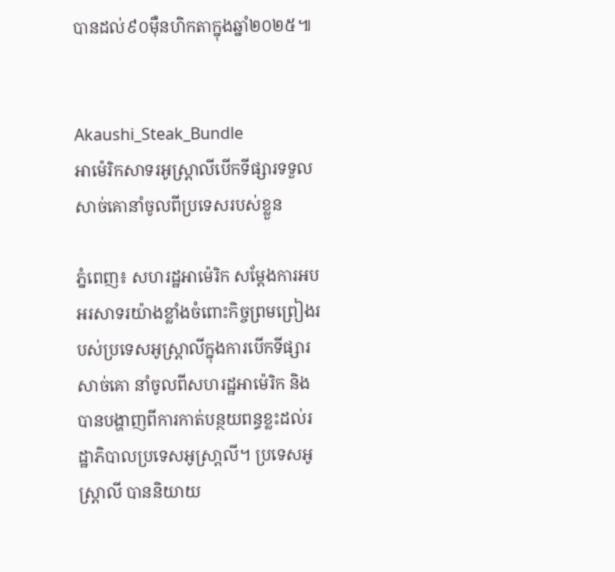បានដល់៩០ម៉ឺនហិកតាក្នុងឆ្នាំ២០២៥៕


Akaushi_Steak_Bundle
អាម៉េរិកសាទរអូស្ត្រាលីបើកទីផ្សារទទួលសាច់គោនាំចូលពីប្រទេសរបស់ខ្លួន

ភ្នំពេញ៖ សហរដ្ឋអាម៉េរិក សម្តែងការអបអរសាទរយ៉ាងខ្លាំងចំពោះកិច្ចព្រមព្រៀងរបស់ប្រទេសអូស្ត្រាលីក្នុងការបើកទីផ្សារសាច់គោ នាំចូលពីសហរដ្ឋអាម៉េរិក និងបានបង្ហាញពីការកាត់បន្ថយពន្ធខ្លះដល់រដ្ឋាភិបាលប្រទេសអូស្រា្តលី។ ប្រទេសអូស្ត្រាលី បាននិយាយ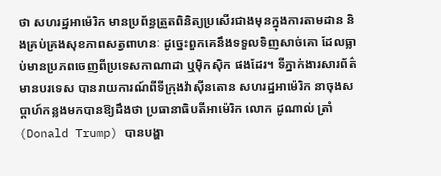ថា សហរដ្ឋអាម៉េរិក មានប្រព័ន្ធត្រួតពិនិត្យប្រសើរជាងមុនក្នុងការតាមដាន និងគ្រប់គ្រងសុខភាពសត្វពាហនៈ ដូច្នេះពួកគេនឹងទទួលទិញសាច់គោ ដែលធ្លាប់មានប្រភពចេញពីប្រទេសកាណាដា ឬម៉ិកស៊ិក ផងដែរ។ ទីភ្នាក់ងារសារព័ត៌មានបរទេស បានរាយការណ៍ពីទីក្រុងវ៉ាស៊ីនតោន សហរដ្ឋអាម៉េរិក នាចុងសប្តាហ៍កន្លងមកបានឱ្យដឹងថា ប្រធានាធិបតីអាម៉េរិក លោក ដូណាល់ ត្រាំ (Donald Trump) បានបង្ហា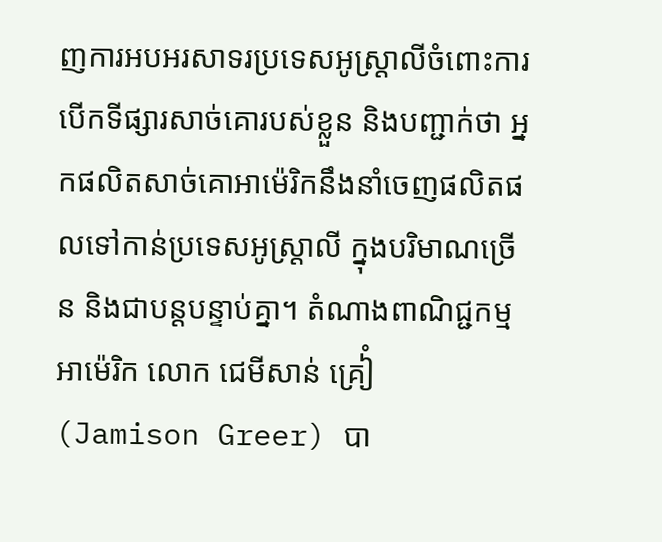ញការអបអរសាទរប្រទេសអូស្ត្រាលីចំពោះការបើកទីផ្សារសាច់គោរបស់ខ្លួន និងបញ្ជាក់ថា អ្នកផលិតសាច់គោអាម៉េរិកនឹងនាំចេញផលិតផលទៅកាន់ប្រទេសអូស្ត្រាលី ក្នុងបរិមាណច្រើន និងជាបន្តបន្ទាប់គ្នា។ តំណាងពាណិជ្ជកម្មអាម៉េរិក លោក ជេមីសាន់ គ្រៀំ  (Jamison Greer) បា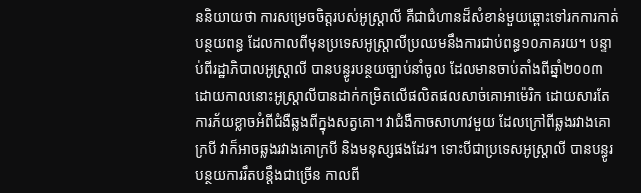ននិយាយថា ការសម្រេចចិត្តរបស់អូស្ត្រាលី គឺជាជំហានដ៏សំខាន់មួយឆ្ពោះទៅរកការកាត់បន្ថយពន្ធ ដែលកាលពីមុនប្រទេសអូស្ត្រាលីប្រឈមនឹងការជាប់ពន្ធ១០ភាគរយ។ បន្ទាប់ពីរដ្ឋាភិបាលអូស្ត្រាលី បានបន្ធូរបន្ថយច្បាប់នាំចូល ដែលមានចាប់តាំងពីឆ្នាំ២០០៣ ដោយកាលនោះអូស្ត្រាលីបានដាក់កម្រិតលើផលិតផលសាច់គោអាម៉េរិក ដោយសារតែការភ័យខ្លាចអំពីជំងឺឆ្លងពីក្នុងសត្វគោ។ វាជំងឺកាចសាហាវមួយ ដែលក្រៅពីឆ្លងរវាងគោក្របី វាក៏អាចឆ្លងរវាងគោក្របី និងមនុស្សផងដែរ។ ទោះបីជាប្រទេសអូស្ត្រាលី បានបន្ធូរបន្ថយការរឹតបន្តឹងជាច្រើន កាលពី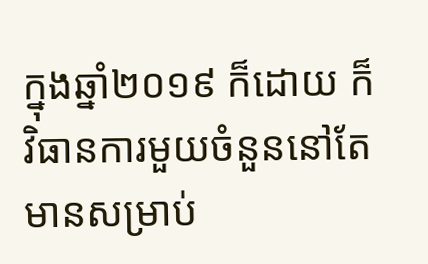ក្នុងឆ្នាំ២០១៩ ក៏ដោយ ក៏វិធានការមួយចំនួននៅតែមានសម្រាប់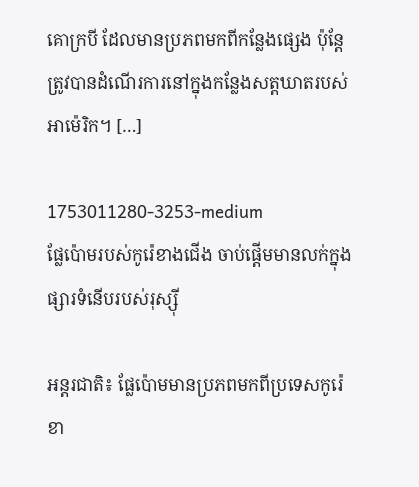គោក្របី ដែលមានប្រភពមកពីកន្លែងផ្សេង ប៉ុន្តែត្រូវបានដំណើរការនៅក្នុងកន្លែងសត្តឃាតរបស់អាម៉េរិក។ […]

1753011280-3253-medium
ផ្លែប៉ោមរបស់កូរ៉េខាងជើង ចាប់ផ្តើមមានលក់ក្នុងផ្សារទំនើបរបស់រុស្ស៊ី

អន្តរជាតិ៖ ផ្លែប៉ោមមានប្រភពមកពីប្រទេសកូរ៉េខា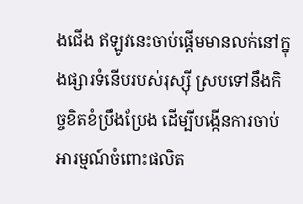ងជើង ឥឡូវនេះចាប់ផ្តើមមានលក់នៅក្នុងផ្សារទំនើបរបស់រុស្ស៊ី ស្របទៅនឹងកិច្ចខិតខំប្រឹងប្រែង ដើម្បីបង្កើនការចាប់អារម្មណ៍ចំពោះផលិត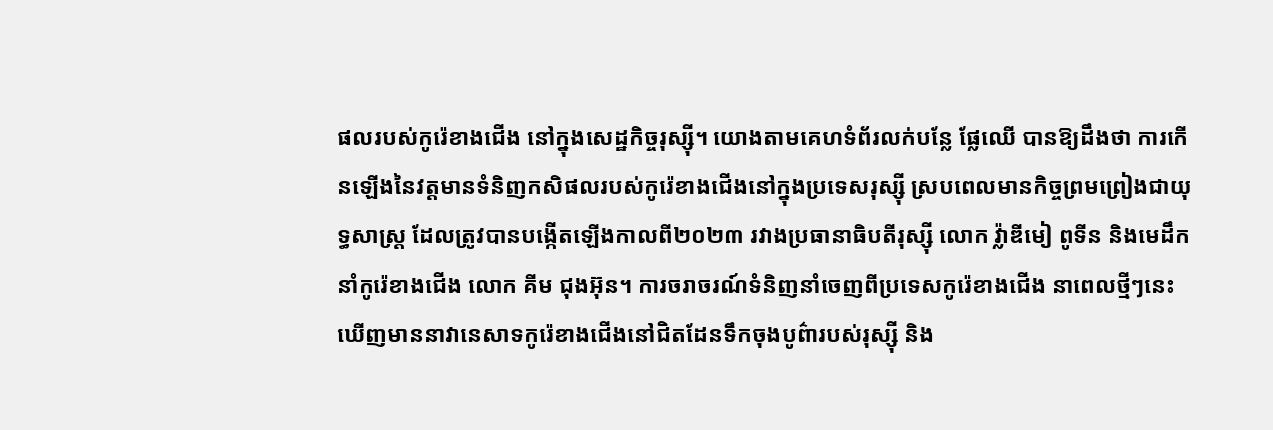ផលរបស់កូរ៉េខាងជើង នៅក្នុងសេដ្ឋកិច្ចរុស្ស៊ី។ យោងតាមគេហទំព័រលក់បន្លែ ផ្លែឈើ បានឱ្យដឹងថា ការកើនឡើងនៃវត្តមានទំនិញកសិផលរបស់កូរ៉េខាងជើងនៅក្នុងប្រទេសរុស្ស៊ី ស្របពេលមានកិច្ចព្រមព្រៀងជាយុទ្ធសាស្ត្រ ដែលត្រូវបានបង្កើតឡើងកាលពី២០២៣ រវាងប្រធានាធិបតីរុស្ស៊ី លោក វ្ល៉ាឌីមៀ ពូទីន និងមេដឹកនាំកូរ៉េខាងជើង លោក គីម ជុងអ៊ុន។ ការចរាចរណ៍ទំនិញនាំចេញពីប្រទេសកូរ៉េខាងជើង នាពេលថ្មីៗនេះ ឃើញមាននាវានេសាទកូរ៉េខាងជើងនៅជិតដែនទឹកចុងបូព៌ារបស់រុស្ស៊ី និង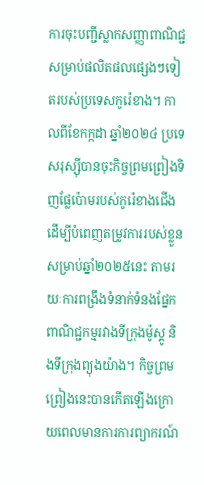ការចុះបញ្ជីស្លាកសញ្ញាពាណិជ្ជសម្រាប់ផលិតផលផ្សេងៗទៀតរបស់ប្រទេសកូរ៉េខាង។ កាលពីខែកក្កដា ឆ្នាំ២០២៤ ប្រទេសរុស្ស៊ីបានចុះកិច្ចព្រមព្រៀងទិញផ្លែប៉ោមរបស់កូរ៉េខាងជើង ដើម្បីបំពេញតម្រូវការរបស់ខ្លួនសម្រាប់ឆ្នាំ២០២៥នេះ តាមរយៈការពង្រឹងទំនាក់ទំនងផ្នែកពាណិជ្ជកម្មរវាងទីក្រុងម៉ូស្គូ និងទីក្រុងព្យុងយ៉ាង។ កិច្ចព្រមព្រៀងនេះបានកើតឡើងក្រោយពេលមានការការព្យាករណ៍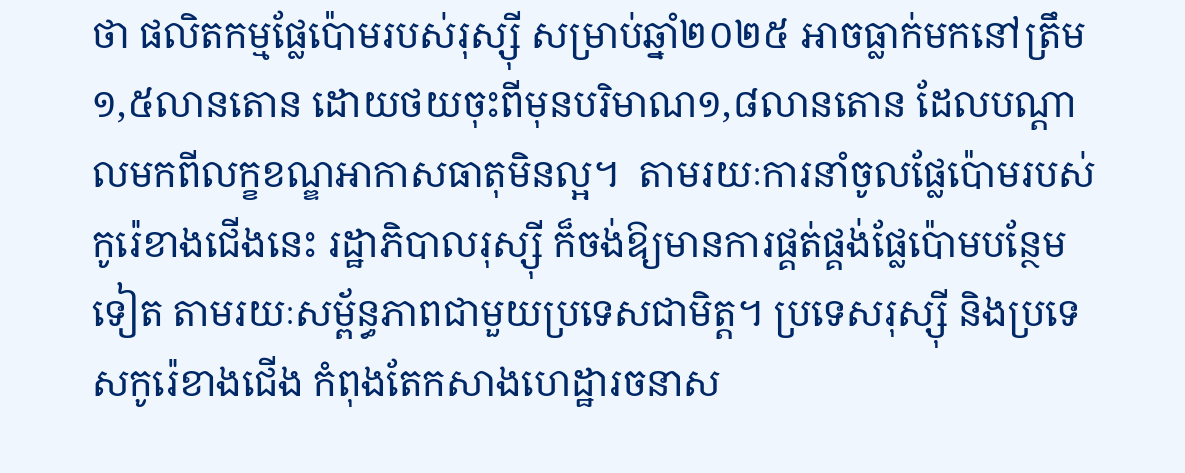ថា ផលិតកម្មផ្លែប៉ោមរបស់រុស្ស៊ី សម្រាប់ឆ្នាំ២០២៥ អាចធ្លាក់មកនៅត្រឹម១,៥លានតោន ដោយថយចុះពីមុនបរិមាណ១,៨លានតោន ដែលបណ្តាលមកពីលក្ខខណ្ឌអាកាសធាតុមិនល្អ។  តាមរយៈការនាំចូលផ្លែប៉ោមរបស់កូរ៉េខាងជើងនេះ រដ្ឋាភិបាលរុស្ស៊ី ក៏ចង់ឱ្យមានការផ្គត់ផ្គង់ផ្លែប៉ោមបន្ថែមទៀត តាមរយៈសម្ព័ន្ធភាពជាមួយប្រទេសជាមិត្ត។ ប្រទេសរុស្ស៊ី និងប្រទេសកូរ៉េខាងជើង កំពុងតែកសាងហេដ្ឋារចនាស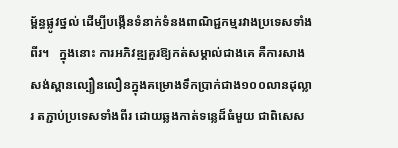ម្ព័ន្ធផ្លូវថ្នល់ ដើម្បីបង្កើនទំនាក់ទំនងពាណិជ្ជកម្មរវាងប្រទេសទាំងពីរ។   ក្នុងនោះ ការអភិវឌ្ឍគួរឱ្យកត់សម្គាល់ជាងគេ គឺការសាងសង់ស្ពានល្បឿនលឿនក្នុងគម្រោងទឹកប្រាក់ជាង១០០លានដុល្លារ តភ្ជាប់ប្រទេសទាំងពីរ ដោយឆ្លងកាត់ទន្លេដ៏ធំមួយ ជាពិសេស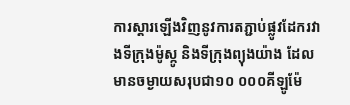ការស្តារឡើងវិញនូវការតភ្ជាប់ផ្លូវដែករវាងទីក្រុងម៉ូស្កូ និងទីក្រុងព្យុងយ៉ាង ដែលមានចម្ងាយសរុបជា១០ ០០០គីឡូម៉ែ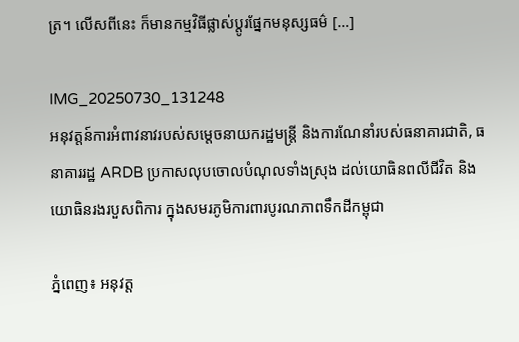ត្រ។ លើសពីនេះ ក៏មានកម្មវិធីផ្លាស់ប្តូរផ្នែកមនុស្សធម៌ […]

IMG_20250730_131248
អនុវត្តន៍ការអំពាវនាវរបស់សម្តេចនាយករដ្ឋមន្ត្រី និងការណែនាំរបស់ធនាគារជាតិ, ធនាគាររដ្ឋ ARDB ប្រកាសលុបចោលបំណុលទាំងស្រុង ដល់យោធិនពលីជីវិត និងយោធិនរងរបួសពិការ ក្នុងសមរភូមិការពារបូរណភាពទឹកដីកម្ពុជា

ភ្នំពេញ៖ អនុវត្ត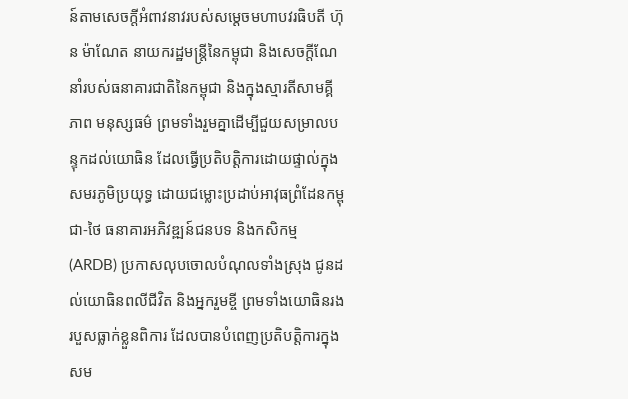ន៍តាមសេចក្តីអំពាវនាវរបស់សម្តេចមហាបវរធិបតី ហ៊ុន ម៉ាណែត នាយករដ្ឋមន្ត្រីនៃកម្ពុជា និងសេចក្តីណែនាំរបស់ធនាគារជាតិនៃកម្ពុជា និងក្នុងស្មារតីសាមគ្គីភាព មនុស្សធម៌ ព្រមទាំងរួមគ្នាដើម្បីជួយសម្រាលបន្ទុកដល់យោធិន ដែលធ្វើប្រតិបត្តិការដោយផ្ទាល់ក្នុងសមរភូមិប្រយុទ្ធ ដោយជម្លោះប្រដាប់អាវុធព្រំដែនកម្ពុជា-ថៃ ធនាគារអភិវឌ្ឍន៍ជនបទ និងកសិកម្ម (ARDB) ប្រកាសលុបចោលបំណុលទាំងស្រុង ជូនដល់យោធិនពលីជីវិត និងអ្នករួមខ្ចី ព្រមទាំងយោធិនរងរបួសធ្លាក់ខ្លួនពិការ ដែលបានបំពេញប្រតិបត្តិការក្នុងសម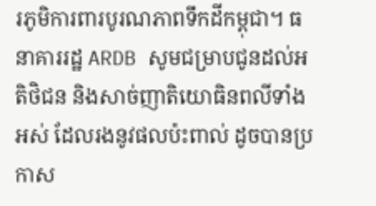រភូមិការពារបូរណភាពទឹកដីកម្ពុជា។ ធនាគាររដ្ឋ ARDB សូមជម្រាបជូនដល់អតិថិជន និងសាច់ញាតិយោធិនពលីទាំងអស់ ដែលរងនូវផលប៉ះពាល់ ដូចបានប្រកាស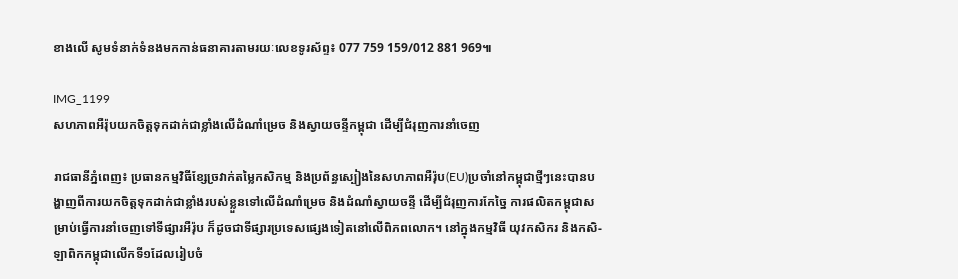ខាងលើ សូមទំនាក់ទំនងមកកាន់ធនាគារតាមរយៈលេខទូរស័ព្ទ៖ 077 759 159/012 881 969៕

IMG_1199
សហភាពអឺរ៉ុបយកចិត្តទុកដាក់ជាខ្លាំងលើដំណាំម្រេច និងស្វាយចន្ទីកម្ពុជា ដើម្បីជំរុញការនាំចេញ

រាជធានីភ្នំពេញ៖ ប្រធានកម្មវិធីខ្សែច្រវាក់តម្លៃកសិកម្ម និងប្រព័ន្ធស្បៀងនៃសហភាពអឺរ៉ុប(EU)ប្រចាំនៅកម្ពុជាថ្មីៗនេះបានបង្ហាញពីការយកចិត្តទុកដាក់ជាខ្លាំងរបស់ខ្លួនទៅលើដំណាំម្រេច និងដំណាំស្វាយចន្ទី ដើម្បីជំរុញការកែច្នៃ ការផលិតកម្ពុជាសម្រាប់ធ្វើការនាំចេញទៅទីផ្សារអឺរ៉ុប ក៏ដូចជាទីផ្សារប្រទេសផ្សេងទៀតនៅលើពិភពលោក។ នៅក្នុងកម្មវិធី យុវកសិករ និងកសិ-ឡាពិកកម្ពុជាលើកទី១ដែលរៀបចំ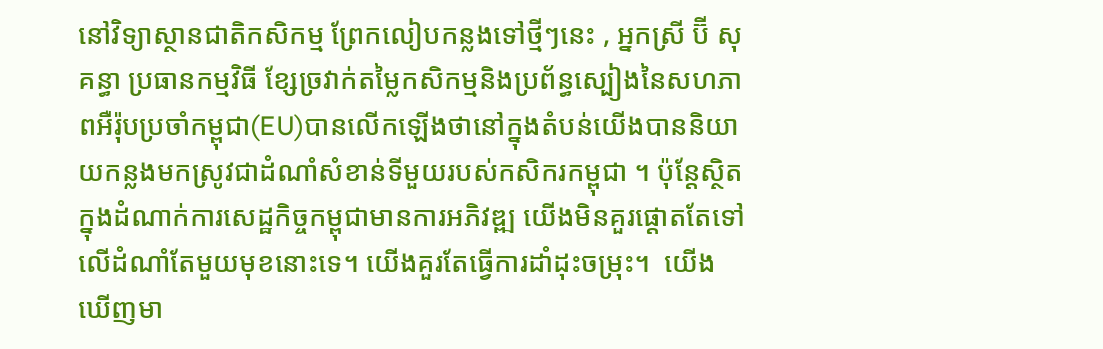នៅវិទ្យាស្ថានជាតិកសិកម្ម ព្រែកលៀបកន្លងទៅថ្មីៗនេះ , អ្នកស្រី ប៊ី សុគន្ធា ប្រធានកម្មវិធី ខ្សែច្រវាក់តម្លៃកសិកម្មនិងប្រព័ន្ធស្បៀងនៃសហភាពអឺរ៉ុបប្រចាំកម្ពុជា(EU)បានលើកឡើងថានៅក្នុងតំបន់យើងបាននិយាយកន្លងមកស្រូវជាដំណាំសំខាន់ទីមួយរបស់កសិករកម្ពុជា ។ ប៉ុន្តែស្ថិតក្នុងដំណាក់ការសេដ្ឋកិច្ចកម្ពុជាមានការអភិវឌ្ឍ យើងមិនគួរផ្តោតតែទៅលើដំណាំតែមួយមុខនោះទេ។ យើងគួរតែធ្វើការដាំដុះចម្រុះ។  យើងឃើញមា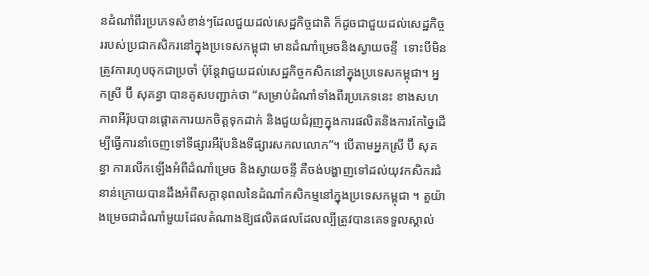នដំណាំពីរប្រភេទសំខាន់ៗដែលជួយដល់សេដ្ឋកិច្ចជាតិ ក៏ដូចជាជួយដល់សេដ្ឋកិច្ចររបស់ប្រជាកសិករនៅក្នុងប្រទេសកម្ពុជា មានដំណាំម្រេចនិងស្វាយចន្ទី  ទោះបីមិនត្រូវការហូបចុកជាប្រចាំ ប៉ុន្តែវាជួយដល់សេដ្ឋកិច្ចកសិកនៅក្នុងប្រទេសកម្ពុជា។ អ្នកស្រី ប៊ី សុគន្ធា បានគូសបញ្ជាក់ថា “សម្រាប់ដំណាំទាំងពីរប្រភេទនេះ ខាងសហភាពអឺរ៉ុបបានផ្តោតការយកចិត្តទុកដាក់ និងជួយជំរុញក្នុងការផលិតនិងការកែច្នៃដើម្បីធ្វើការនាំចេញទៅទីផ្សារអឺរ៉ុបនិងទីផ្សារសកលលោក”។ បើតាមអ្នកស្រី ប៊ី សុគន្ធា ការលើកឡើងអំពីដំណាំម្រេច និងស្វាយចន្ទី គឺចង់បង្ហាញទៅដល់យុវកសិករជំនាន់ក្រោយបានដឹងអំពីសក្តានុពលនៃដំណាំកសិកម្មនៅក្នុងប្រទេសកម្ពុជា ។ តួយ៉ាងម្រេចជាដំណាំមួយដែលតំណាងឱ្យផលិតផលដែលល្បីត្រូវបានគេទទួលស្គាល់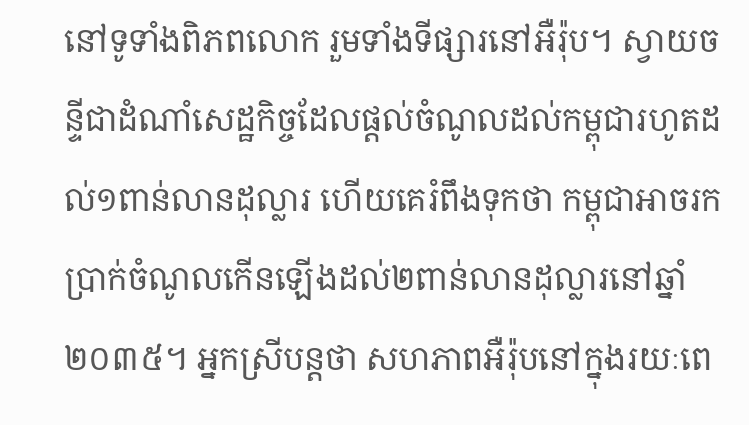នៅទូទាំងពិភពលោក រួមទាំងទីផ្សារនៅអឺរ៉ុប។ ស្វាយចន្ទីជាដំណាំសេដ្ឋកិច្ចដែលផ្តល់ចំណូលដល់កម្ពុជារហូតដល់១ពាន់លានដុល្លារ ហើយគេរំពឹងទុកថា កម្ពុជាអាចរកប្រាក់ចំណូលកើនឡើងដល់២ពាន់លានដុល្លារនៅឆ្នាំ២០៣៥។ អ្នកស្រីបន្តថា សហភាពអឺរ៉ុបនៅក្នុងរយៈពេ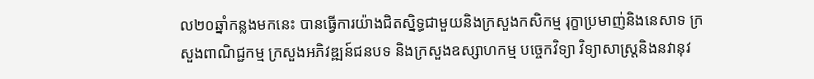ល២០ឆ្នាំកន្លងមកនេះ បានធ្វើការយ៉ាងជិតស្និទ្ធជាមួយនិងក្រសួងកសិកម្ម រុក្ខាប្រមាញ់និងនេសាទ ក្រសួងពាណិជ្ជកម្ម ក្រសួងអភិវឌ្ឍន៍ជនបទ និងក្រសួងឧស្សាហកម្ម បច្ចេកវិទ្យា វិទ្យាសាស្ត្រនិងនវានុវ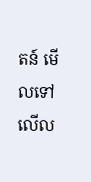តន៍ មើលទៅលើល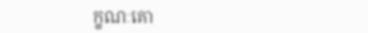ក្ខណៈគោ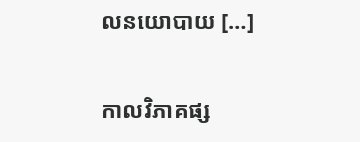លនយោបាយ […]

កាលវិភាគផ្ស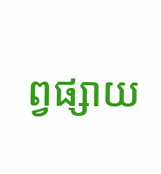ព្វផ្សាយ